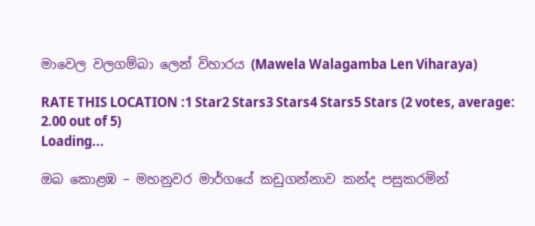මාවෙල වලගම්බා ලෙන් විහාරය (Mawela Walagamba Len Viharaya)

RATE THIS LOCATION :1 Star2 Stars3 Stars4 Stars5 Stars (2 votes, average: 2.00 out of 5)
Loading...

ඔබ කොළඹ – මහනුවර මාර්ගයේ කඩුගන්නාව කන්ද පසුකරමින්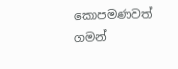කොපමණවත් ගමන්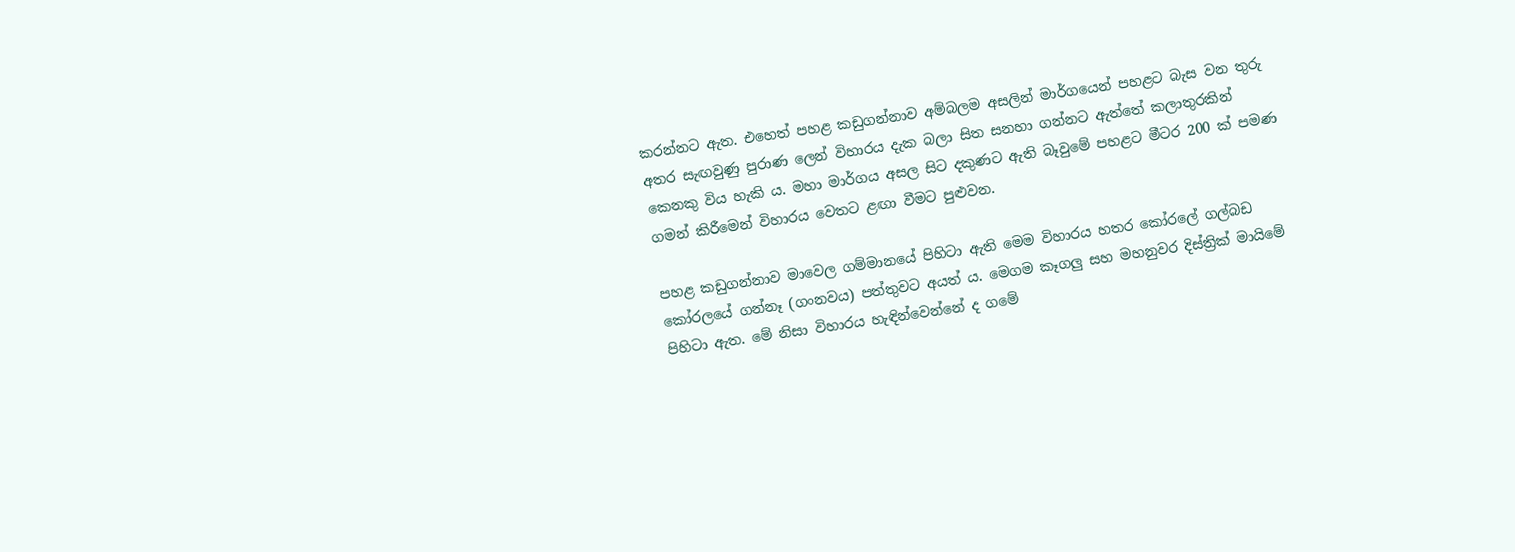කරන්නට ඇත. එහෙත් පහළ කඩුගන්නාව අම්බලම අසලින් මාර්ගයෙන් පහළට බැස වන තුරු අතර සැඟවුණු පුරාණ ලෙන් විහාරය දැක බලා සිත සනහා ගන්නට ඇත්තේ කලාතුරකින් කෙනකු විය හැකි ය. මහා මාර්ගය අසල සිට දකුණට ඇති බෑවුමේ පහළට මීටර 200 ක් පමණ ගමන් කිරීමෙන් විහාරය වෙතට ළඟා වීමට පුළුවන.

පහළ කඩුගන්නාව මාවෙල ගම්මානයේ පිහිටා ඇති මෙම විහාරය හතර කෝරලේ ගල්බඩ කෝරලයේ ගන්නෑ (ගංනවය) පත්තුවට අයත් ය. මෙගම කෑගලු සහ මහනුවර දිස්ත්‍රික් මායිමේ පිහිටා ඇත. මේ නිසා විහාරය හැඳින්වෙන්නේ ද ගමේ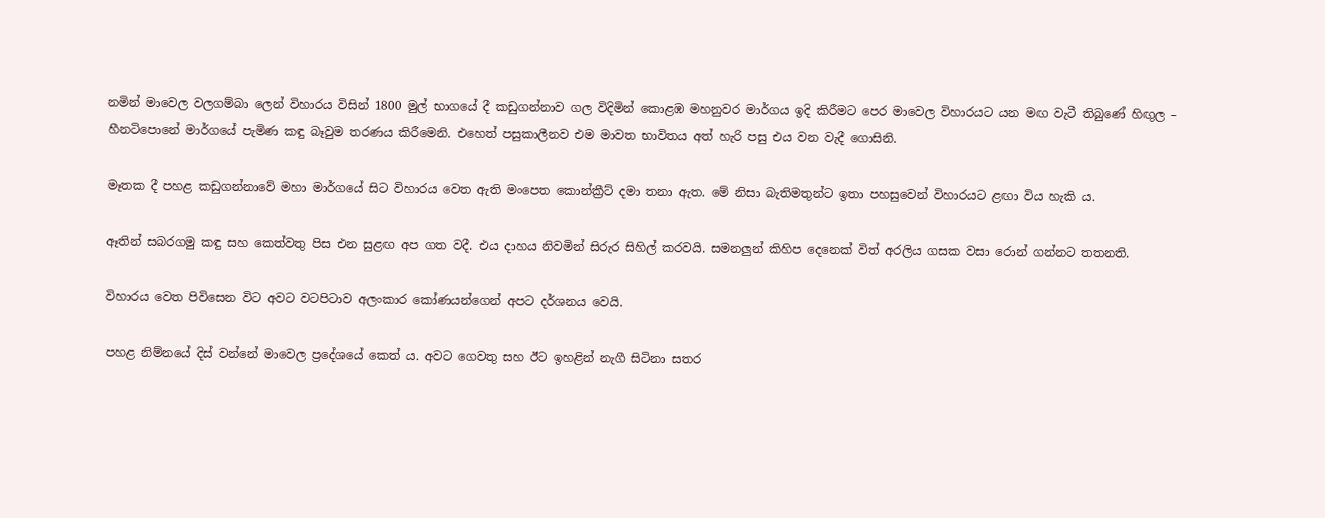නමින් මාවෙල වලගම්බා ලෙන් විහාරය විසින් 1800 මුල් භාගයේ දී කඩුගන්නාව ගල විදිමින් කොළඹ මහනුවර මාර්ගය ඉදි කිරීමට පෙර මාවෙල විහාරයට යන මඟ වැටී තිබුණේ හිඟුල – හීනටිපොනේ මාර්ගයේ පැමිණ කඳු බෑවුම තරණය කිරීමෙනි. එහෙත් පසුකාලීනව එම මාවත භාවිතය අත් හැරි පසු එය වන වැදී ගොසිනි.

මෑතක දී පහළ කඩුගන්නාවේ මහා මාර්ගයේ සිට විහාරය වෙත ඇති මංපෙත කොන්ක්‍රීට් දමා තනා ඇත. මේ නිසා බැතිමතුන්ට ඉතා පහසුවෙන් විහාරයට ළඟා විය හැකි ය.

ඈතින් සබරගමු කඳු සහ කෙත්වතු පිස එන සුළඟ අප ගත වදී. එය දාහය නිවමින් සිරුර සිහිල් කරවයි. සමනලුන් කිහිප දෙනෙක් විත් අරලිය ගසක වසා රොන් ගන්නට තතනති.

විහාරය වෙත පිවිසෙන විට අවට වටපිටාව අලංකාර කෝණයන්ගෙන් අපට දර්ශනය වෙයි.

පහළ නිම්නයේ දිස් වන්නේ මාවෙල ප්‍රදේශයේ කෙත් ය. අවට ගෙවතු සහ ඊට ඉහළින් නැගී සිටිනා සතර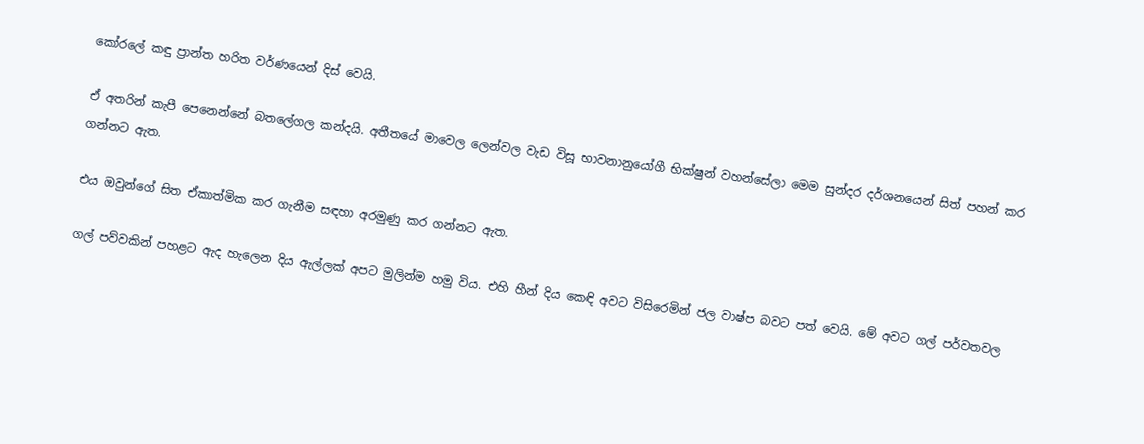කෝරලේ කඳු ප්‍රාන්ත හරිත වර්ණයෙන් දිස් වෙයි.

ඒ අතරින් කැපී පෙනෙන්නේ බතලේගල කන්දයි. අතීතයේ මාවෙල ලෙන්වල වැඩ විසූ භාවනානුයෝගී භික්ෂුන් වහන්සේලා මෙම සුන්දර දර්ශනයෙන් සිත් පහන් කර ගන්නට ඇත.

එය ඔවුන්ගේ සිත ඒකාත්මික කර ගැනීම සඳහා අරමුණු කර ගන්නට ඇත.

ගල් පව්වකින් පහළට ඇද හැලෙන දිය ඇල්ලක් අපට මුලින්ම හමු විය. එහි හීන් දිය කෙඳි අවට විසිරෙමින් ජල වාෂ්ප බවට පත් වෙයි. මේ අවට ගල් පර්වතවල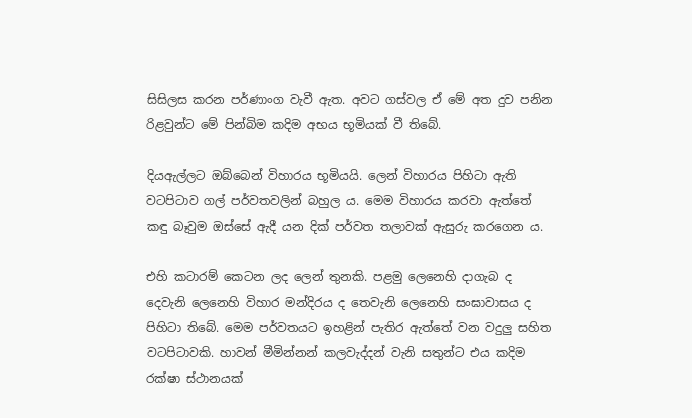සිසිලස කරන පර්ණාංග වැවී ඇත. අවට ගස්වල ඒ මේ අත දුව පනින රිළවුන්ට මේ පින්බිම කදිම අභය භූමියක් වී තිබේ.

දියඇල්ලට ඔබ්බෙන් විහාරය භූමියයි. ලෙන් විහාරය පිහිටා ඇති වටපිටාව ගල් පර්වතවලින් බහුල ය. මෙම විහාරය කරවා ඇත්තේ කඳු බෑවුම ඔස්සේ ඇදී යන දික් පර්වත තලාවක් ඇසුරු කරගෙන ය.

එහි කටාරම් කෙටන ලද ලෙන් තුනකි. පළමු ලෙනෙහි දාගැබ ද දෙවැනි ලෙනෙහි විහාර මන්දිරය ද තෙවැනි ලෙනෙහි සංඝාවාසය ද පිහිටා තිබේ. මෙම පර්වතයට ඉහළින් පැතිර ඇත්තේ වන වදුලු සහිත වටපිටාවකි. හාවන් මීමින්නන් කලවැද්දන් වැනි සතුන්ට එය කදිම රක්ෂා ස්ථානයක්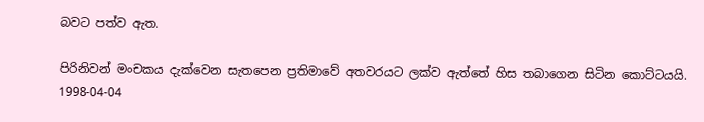බවට පත්ව ඇත.

පිරිනිවන් මංචකය දැක්වෙන සැතපෙන ප්‍රතිමාවේ අතවරයට ලක්ව ඇත්තේ හිස තබාගෙන සිටින කොට්ටයයි. 1998-04-04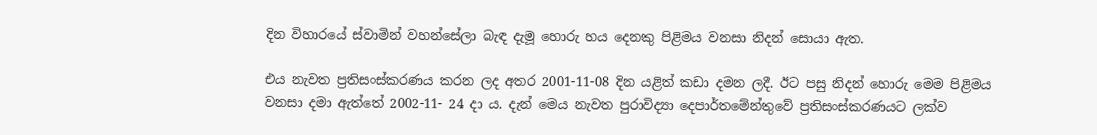දින විහාරයේ ස්වාමින් වහන්සේලා බැඳ දැමූ හොරු හය දෙනකු පිළිමය වනසා නිදන් සොයා ඇත.

එය නැවත ප්‍රතිසංස්කරණය කරන ලද අතර 2001-11-08 දින යළිත් කඩා දමන ලදී. ඊට පසු නිදන් හොරු මෙම පිළිමය වනසා දමා ඇත්තේ 2002-11- 24 දා ය. දැන් මෙය නැවත පුරාවිද්‍යා දෙපාර්තමේන්තුවේ ප්‍රතිසංස්කරණයට ලක්ව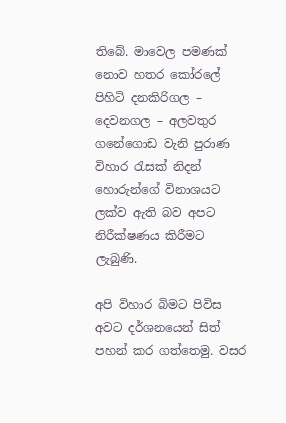තිබේ. මාවෙල පමණක් නොව හතර කෝරලේ පිහිටි දනකිරිගල – දෙවනගල – අලවතුර ගනේගොඩ වැනි පුරාණ විහාර රැසක් නිදන් හොරුන්ගේ විනාශයට ලක්ව ඇති බව අපට නිරීක්ෂණය කිරීමට ලැබුණි.

අපි විහාර බිමට පිවිස අවට දර්ශනයෙන් සිත් පහන් කර ගත්තෙමු. වසර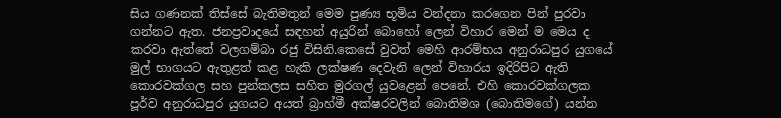සිය ගණනක් තිස්සේ බැතිමතුන් මෙම පුණ්‍ය භූමිය වන්දනා කරගෙන පින් පුරවා ගන්නට ඇත. ජනප්‍රවාදයේ සඳහන් අයුරින් බොහෝ ලෙන් විහාර මෙන් ම මෙය ද කරවා ඇත්තේ වලගම්බා රජු විසිනි.කෙසේ වුවත් මෙහි ආරම්භය අනුරාධපුර යුගයේ මුල් භාගයට ඇතුළත් කළ හැකි ලක්ෂණ දෙවැනි ලෙන් විහාරය ඉදිරිපිට ඇති කොරවක්ගල සහ පුන්කලස සහිත මුරගල් යුවළෙන් පෙනේ. එහි කොරවක්ගලක පූර්ව අනුරාධපුර යුගයට අයත් බ්‍රාහ්මී අක්ෂරවලින් බොතිමශ (බොතිමගේ) යන්න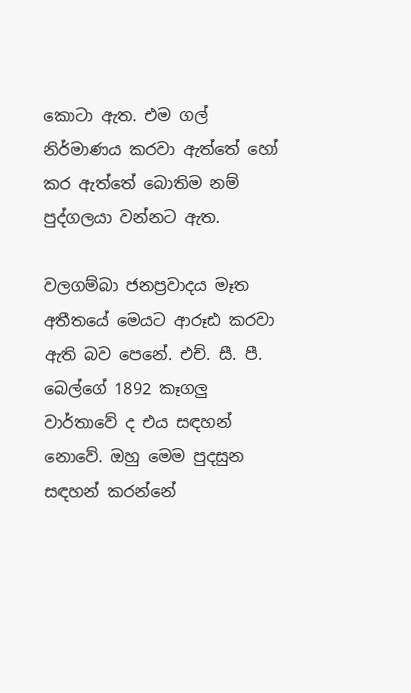කොටා ඇත. එම ගල් නිර්මාණය කරවා ඇත්තේ හෝ කර ඇත්තේ බොතිම නම් පුද්ගලයා වන්නට ඇත.

වලගම්බා ජනප්‍රවාදය මෑත අතීතයේ මෙයට ආරූඪ කරවා ඇති බව පෙනේ. එච්. සී. පී. බෙල්ගේ 1892 කෑගලු වාර්තාවේ ද එය සඳහන් නොවේ. ඔහු මෙම පුදසුන සඳහන් කරන්නේ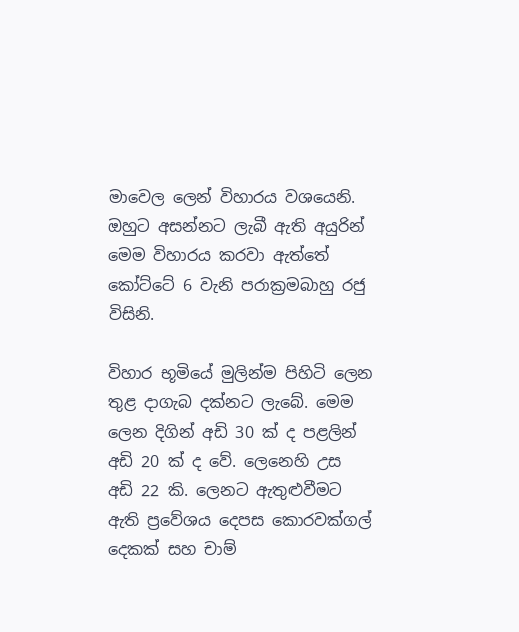මාවෙල ලෙන් විහාරය වශයෙනි. ඔහුට අසන්නට ලැබී ඇති අයුරින් මෙම විහාරය කරවා ඇත්තේ කෝට්ටේ 6 වැනි පරාක්‍රමබාහු රජු විසිනි.

විහාර භූමියේ මුලින්ම පිහිටි ලෙන තුළ දාගැබ දක්නට ලැබේ. මෙම ලෙන දිගින් අඩි 30 ක් ද පළලින් අඩි 20 ක් ද වේ. ලෙනෙහි උස අඩි 22 කි. ලෙනට ඇතුළුවීමට ඇති ප්‍රවේශය දෙපස කොරවක්ගල් දෙකක් සහ චාම්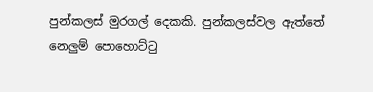පුන්කලස් මුරගල් දෙකකි. පුන්කලස්වල ඇත්තේ නෙලුම් පොහොට්ටු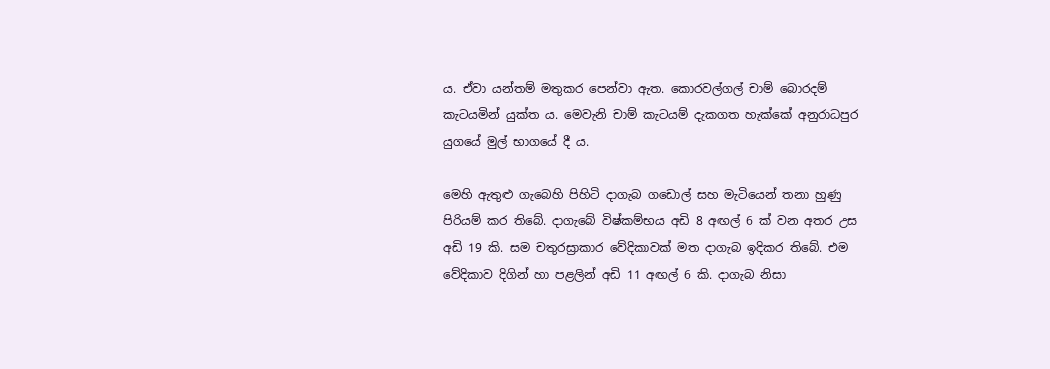ය. ඒවා යන්තම් මතුකර පෙන්වා ඇත. කොරවල්ගල් චාම් බොරදම් කැටයමින් යුක්ත ය. මෙවැනි චාම් කැටයම් දැකගත හැක්කේ අනුරාධපුර යුගයේ මුල් භාගයේ දී ය.

මෙහි ඇතුළු ගැබෙහි පිහිටි දාගැබ ගඩොල් සහ මැටියෙන් තනා හුණු පිරියම් කර තිබේ. දාගැබේ විෂ්කම්භය අඩි 8 අඟල් 6 ක් වන අතර උස අඩි 19 කි. සම චතුරස්‍රාකාර වේදිකාවක් මත දාගැබ ඉදිකර තිබේ. එම වේදිකාව දිගින් හා පළලින් අඩි 11 අඟල් 6 කි. දාගැබ නිසා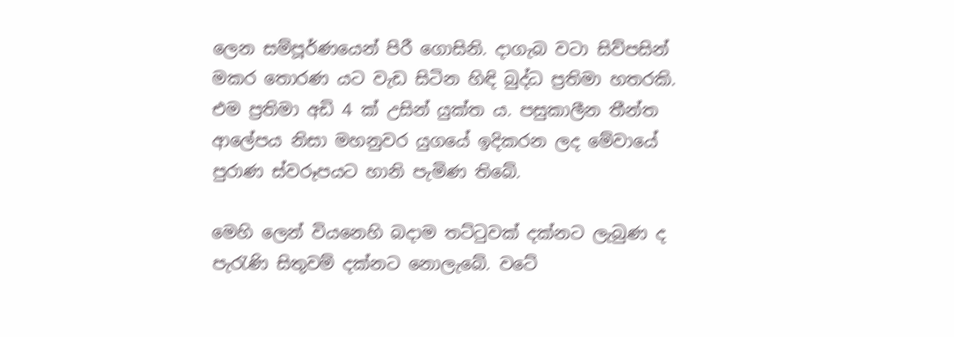ලෙන සම්පූර්ණයෙන් පිරී ගොසිනි. දාගැබ වටා සිව්පසින් මකර තොරණ යට වැඩ සිටින හිඳි බුද්ධ ප්‍රතිමා හතරකි. එම ප්‍රතිමා අඩි 4 ක් උසින් යුක්ත ය. පසුකාලීන තීන්ත ආලේපය නිසා මහනුවර යුගයේ ඉදිකරන ලද මේවායේ පුරාණ ස්වරූපයට හානි පැමිණ තිබේ.

මෙහි ලෙන් වියනෙහි බදාම තට්ටුවක් දක්නට ලැබුණ ද පැරැණි සිතුවම් දක්නට නොලැබේ. වටේ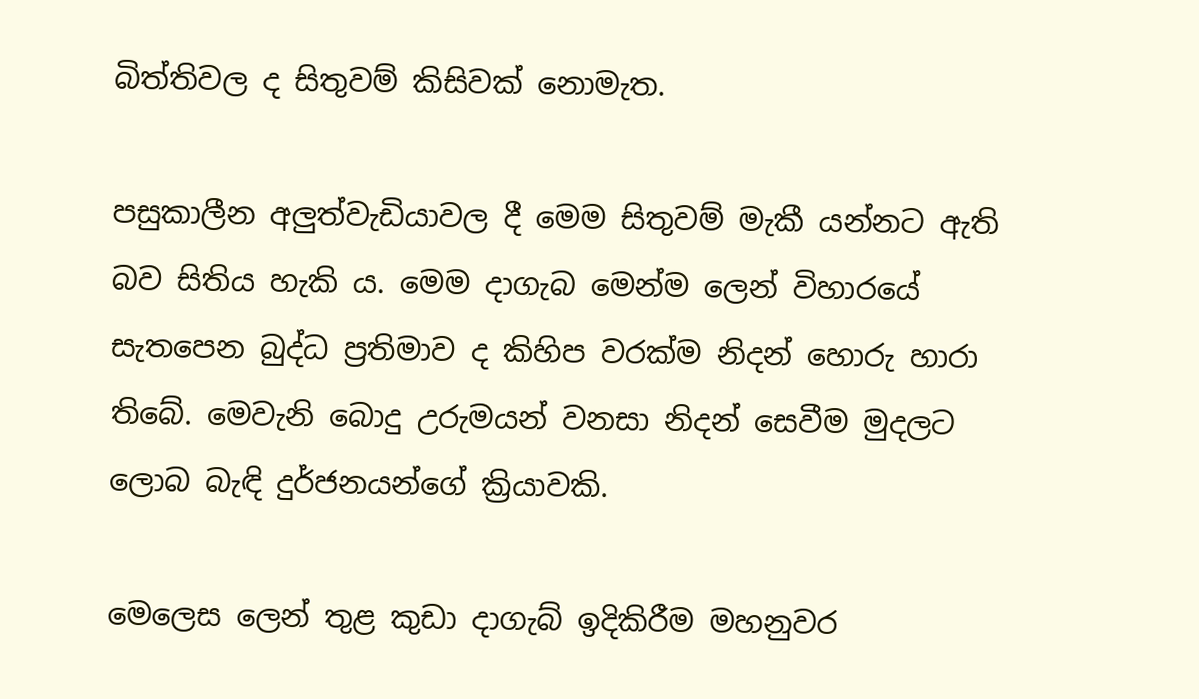බිත්තිවල ද සිතුවම් කිසිවක් නොමැත.

පසුකාලීන අලුත්වැඩියාවල දී මෙම සිතුවම් මැකී යන්නට ඇති බව සිතිය හැකි ය. මෙම දාගැබ මෙන්ම ලෙන් විහාරයේ සැතපෙන බුද්ධ ප්‍රතිමාව ද කිහිප වරක්ම නිදන් හොරු හාරා තිබේ. මෙවැනි බොදු උරුමයන් වනසා නිදන් සෙවීම මුදලට ලොබ බැඳි දුර්ජනයන්ගේ ක්‍රියාවකි.

මෙලෙස ලෙන් තුළ කුඩා දාගැබ් ඉදිකිරීම මහනුවර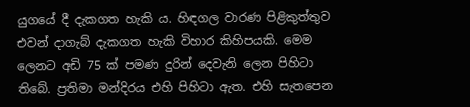යුගයේ දී දැකගත හැකි ය. හිඳගල වාරණ පිළිකුත්තුව එවන් දාගැබ් දැකගත හැකි විහාර කිහිපයකි. මෙම ලෙනට අඩි 75 ක් පමණ දුරින් දෙවැනි ලෙන පිහිටා තිබේ. ප්‍රතිමා මන්දිරය එහි පිහිටා ඇත. එහි සැතපෙන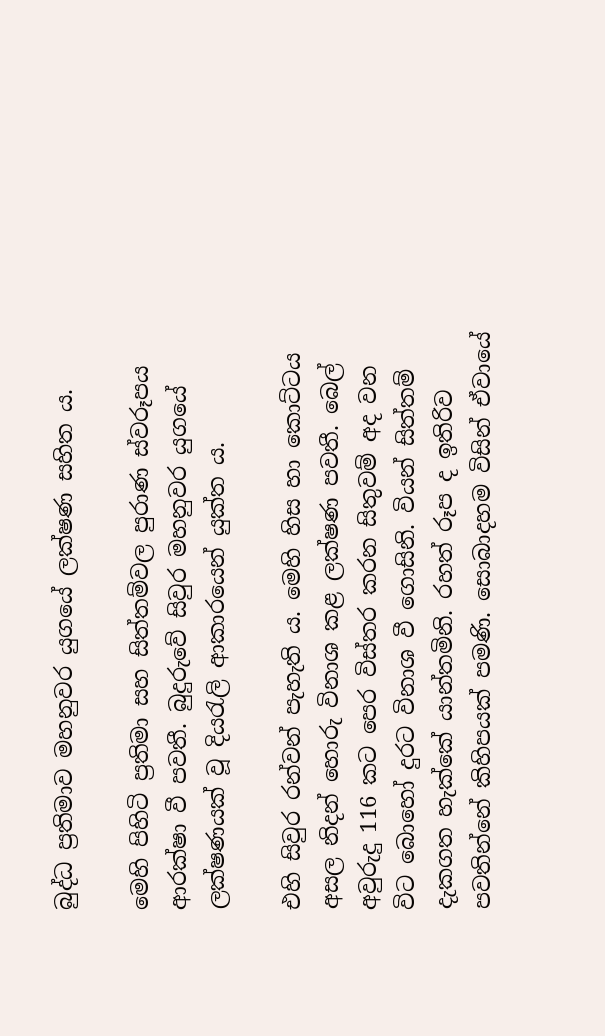බුද්ධ ප්‍රතිමාව මහනුවර යුගයේ ලක්ෂණ සහිත ය.

මෙහි පිහිටි ප්‍රතිමා සහ සිත්තම්වල පුරාණ ස්වරූපය ආරක්ෂා වී පවතී. බුදුරුවේ සිවුර මහනුවර යුගයේ ලක්ෂණයක් වූ දියරැලි ආකාරයෙන් යුක්ත ය.

එහි සිවුර රන්වන් පැහැති ය. මෙහි හිස හා කොට්ටය අසල නිදන් හොරු විනාශ කළ ලක්ෂණ පවතී. බෙල් අවුරුදු 116 කට පෙර විස්තර කරන සිතුවම් අද වන විට බොහෝ දුරට විනාශ වී ගොසිනි. වියන් සිත්තම් දැකගත හැක්කේ යාන්තමිනි. රහත් රූප ද ඉතිරිව පවතින්නේ කිහිපයක් පමණි. සොබාදහම විසින් ඒවායේ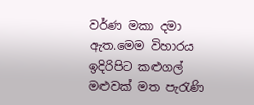වර්ණ මකා දමා ඇත.මෙම විහාරය ඉදිරිපිට කළුගල් මළුවක් මත පැරැණි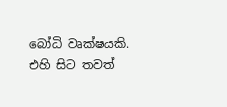බෝධි වෘක්ෂයකි. එහි සිට තවත්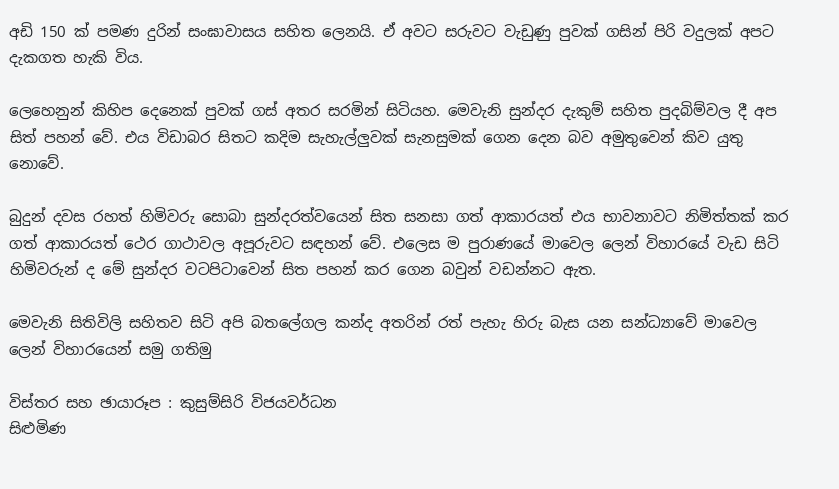අඩි 150 ක් පමණ දුරින් සංඝාවාසය සහිත ලෙනයි. ඒ අවට සරුවට වැඩුණු පුවක් ගසින් පිරි වදුලක් අපට දැකගත හැකි විය.

ලෙහෙනුන් කිහිප දෙනෙක් පුවක් ගස් අතර සරමින් සිටියහ. මෙවැනි සුන්දර දැකුම් සහිත පුදබිම්වල දී අප සිත් පහන් වේ. එය විඩාබර සිතට කදිම සැහැල්ලුවක් සැනසුමක් ගෙන දෙන බව අමුතුවෙන් කිව යුතු නොවේ.

බුදුන් දවස රහත් හිමිවරු සොබා සුන්දරත්වයෙන් සිත සනසා ගත් ආකාරයත් එය භාවනාවට නිමිත්තක් කර ගත් ආකාරයත් ථෙර ගාථාවල අපූරුවට සඳහන් වේ. එලෙස ම පුරාණයේ මාවෙල ලෙන් විහාරයේ වැඩ සිටි හිමිවරුන් ද මේ සුන්දර වටපිටාවෙන් සිත පහන් කර ගෙන බවුන් වඩන්නට ඇත.

මෙවැනි සිතිවිලි සහිතව සිටි අපි බතලේගල කන්ද අතරින් රත් පැහැ හිරු බැස යන සන්ධ්‍යාවේ මාවෙල ලෙන් විහාරයෙන් සමු ගතිමු

විස්තර සහ ඡායාරූප : කුසුම්සිරි විජයවර්ධන
සිළුමිණ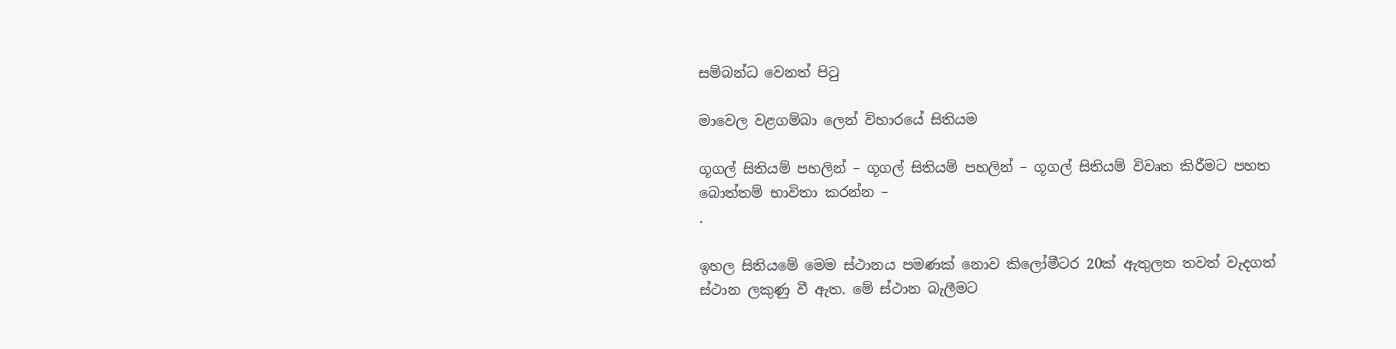සම්බන්ධ වෙනත් පිටු

මාවෙල වළගම්බා ලෙන් විහාරයේ සිතියම

ගූගල් සිතියම් පහලින් – ගූගල් සිතියම් පහලින් – ගූගල් සිතියම් විවෘත කිරීමට පහත බොත්තම් භාවිතා කරන්න –
.

ඉහල සිතියමේ මෙම ස්ථානය පමණක් නොව කිලෝමීටර 20ක් ඇතුලත තවත් වැදගත් ස්ථාන ලකුණු වී ඇත. මේ ස්ථාන බැලීමට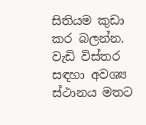සිතියම කුඩා කර බලන්න. වැඩි විස්තර සඳහා අවශ්‍ය ස්ථානය මතට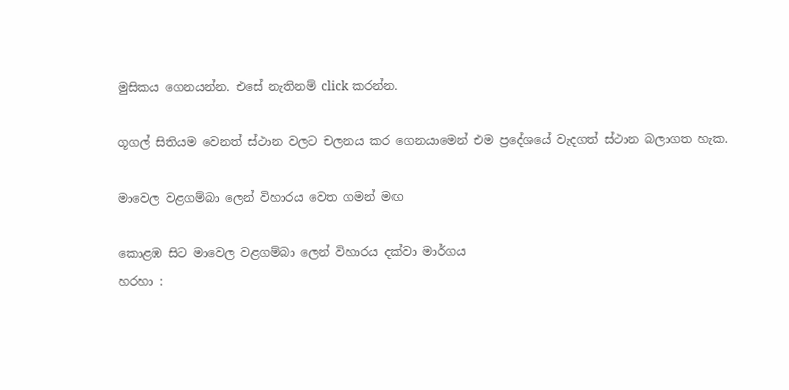මුසිකය ගෙනයන්න. එසේ නැතිනම් click කරන්න.

ගූගල් සිතියම වෙනත් ස්ථාන වලට චලනය කර ගෙනයාමෙන් එම ප්‍රදේශයේ වැදගත් ස්ථාන බලාගත හැක.

මාවෙල වළගම්බා ලෙන් විහාරය වෙත ගමන් මඟ

කොළඹ සිට මාවෙල වළගම්බා ලෙන් විහාරය දක්වා මාර්ගය
හරහා :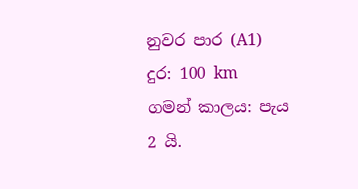නුවර පාර (A1)
දුර: 100 km
ගමන් කාලය: පැය 2 යි.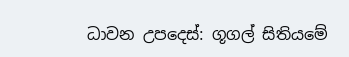ධාවන උපදෙස්: ගූගල් සිතියමේ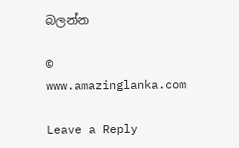බලන්න

© www.amazinglanka.com

Leave a Reply